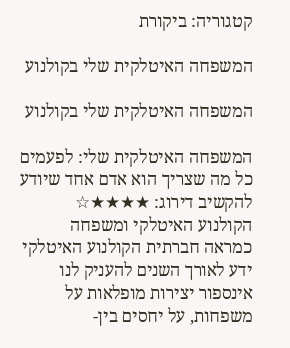קטגוריה: ביקורת

המשפחה האיטלקית שלי בקולנוע

המשפחה האיטלקית שלי בקולנוע

המשפחה האיטלקית שלי: לפעמים כל מה שצריך הוא אדם אחד שיודע להקשיב דירוג: ★★★★☆  הקולנוע האיטלקי ומשפחה כמראה חברתית הקולנוע האיטלקי ידע לאורך השנים להעניק לנו אינספור יצירות מופלאות על משפחות, על יחסים בין-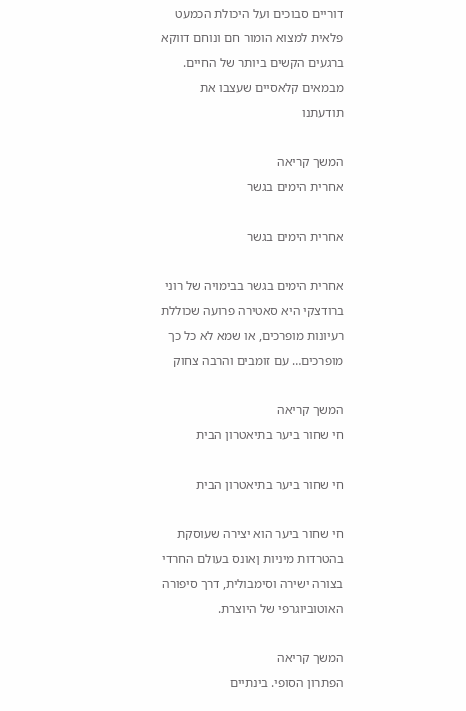דוריים סבוכים ועל היכולת הכמעט פלאית למצוא הומור חם ונוחם דווקא ברגעים הקשים ביותר של החיים. מבמאים קלאסיים שעצבו את תודעתנו

המשך קריאה
אחרית הימים בגשר

אחרית הימים בגשר

אחרית הימים בגשר בבימויה של רוני ברודצקי היא סאטירה פרועה שכוללת רעיונות מופרכים, או שמא לא כל כך מופרכים… עם זומבים והרבה צחוק

המשך קריאה
חי שחור ביער בתיאטרון הבית

חי שחור ביער בתיאטרון הבית

חי שחור ביער הוא יצירה שעוסקת בהטרדות מיניות ןאונס בעולם החרדי בצורה ישירה וסימבולית, דרך סיפורה האוטוביוגרפי של היוצרת.

המשך קריאה
הפתרון הסופי. בינתיים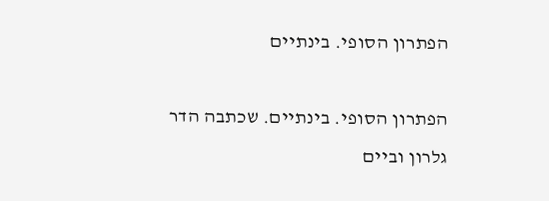הפתרון הסופי. בינתיים

הפתרון הסופי. בינתיים. שכתבה הדר גלרון וביים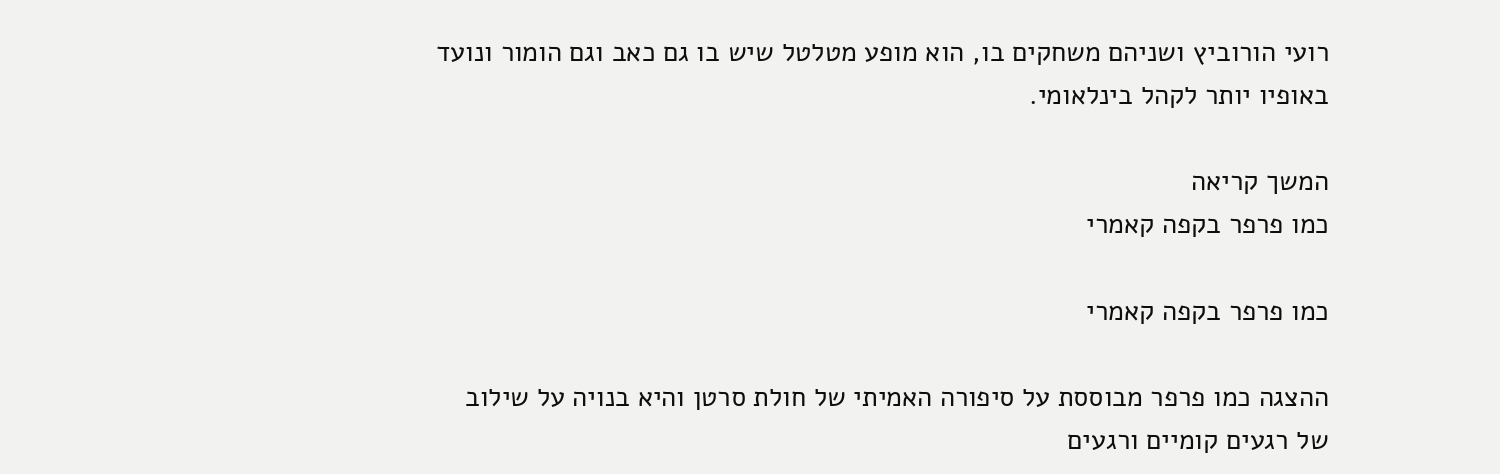רועי הורוביץ ושניהם משחקים בו, הוא מופע מטלטל שיש בו גם כאב וגם הומור ונועד באופיו יותר לקהל בינלאומי.

המשך קריאה
כמו פרפר בקפה קאמרי

כמו פרפר בקפה קאמרי

ההצגה כמו פרפר מבוססת על סיפורה האמיתי של חולת סרטן והיא בנויה על שילוב של רגעים קומיים ורגעים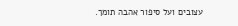עצובים ועל סיפור אהבה תומך.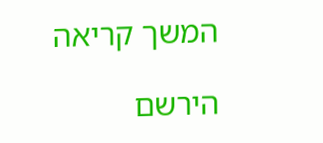המשך קריאה

הירשם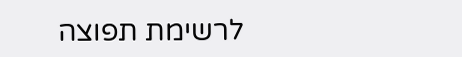לרשימת תפוצה